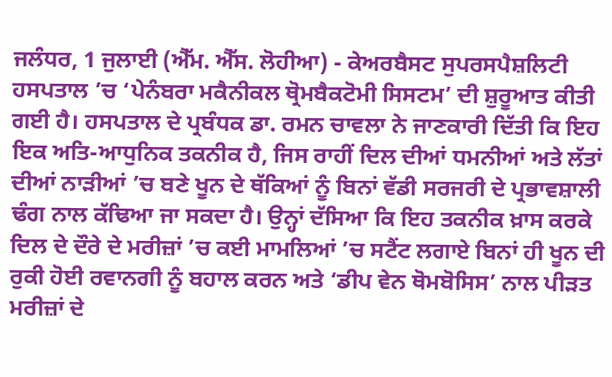ਜਲੰਧਰ, 1 ਜੁਲਾਈ (ਐੱਮ. ਐੱਸ. ਲੋਹੀਆ) - ਕੇਅਰਬੈਸਟ ਸੁਪਰਸਪੈਸ਼ਲਿਟੀ ਹਸਪਤਾਲ ’ਚ ‘ਪੇਨੰਬਰਾ ਮਕੈਨੀਕਲ ਥ੍ਰੋਮਬੈਕਟੋਮੀ ਸਿਸਟਮ’ ਦੀ ਸ਼ੁਰੂਆਤ ਕੀਤੀ ਗਈ ਹੈ। ਹਸਪਤਾਲ ਦੇ ਪ੍ਰਬੰਧਕ ਡਾ. ਰਮਨ ਚਾਵਲਾ ਨੇ ਜਾਣਕਾਰੀ ਦਿੱਤੀ ਕਿ ਇਹ ਇਕ ਅਤਿ-ਆਧੁਨਿਕ ਤਕਨੀਕ ਹੈ, ਜਿਸ ਰਾਹੀਂ ਦਿਲ ਦੀਆਂ ਧਮਨੀਆਂ ਅਤੇ ਲੱਤਾਂ ਦੀਆਂ ਨਾੜੀਆਂ ’ਚ ਬਣੇ ਖੂਨ ਦੇ ਥੱਕਿਆਂ ਨੂੰ ਬਿਨਾਂ ਵੱਡੀ ਸਰਜਰੀ ਦੇ ਪ੍ਰਭਾਵਸ਼ਾਲੀ ਢੰਗ ਨਾਲ ਕੱਢਿਆ ਜਾ ਸਕਦਾ ਹੈ। ਉਨ੍ਹਾਂ ਦੱਸਿਆ ਕਿ ਇਹ ਤਕਨੀਕ ਖ਼ਾਸ ਕਰਕੇ ਦਿਲ ਦੇ ਦੌਰੇ ਦੇ ਮਰੀਜ਼ਾਂ ’ਚ ਕਈ ਮਾਮਲਿਆਂ ’ਚ ਸਟੈਂਟ ਲਗਾਏ ਬਿਨਾਂ ਹੀ ਖੂਨ ਦੀ ਰੁਕੀ ਹੋਈ ਰਵਾਨਗੀ ਨੂੰ ਬਹਾਲ ਕਰਨ ਅਤੇ ‘ਡੀਪ ਵੇਨ ਥੋਮਬੋਸਿਸ’ ਨਾਲ ਪੀੜਤ ਮਰੀਜ਼ਾਂ ਦੇ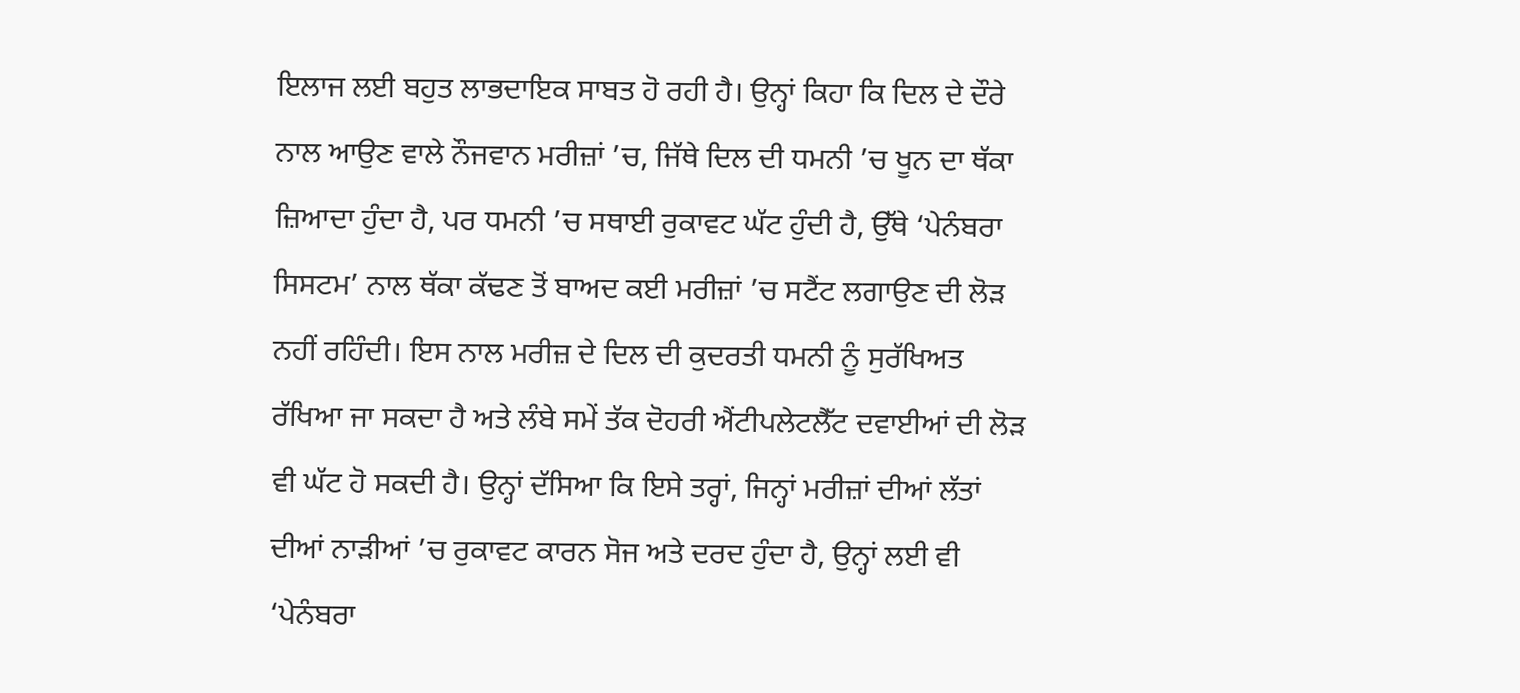ਇਲਾਜ ਲਈ ਬਹੁਤ ਲਾਭਦਾਇਕ ਸਾਬਤ ਹੋ ਰਹੀ ਹੈ। ਉਨ੍ਹਾਂ ਕਿਹਾ ਕਿ ਦਿਲ ਦੇ ਦੌਰੇ ਨਾਲ ਆਉਣ ਵਾਲੇ ਨੌਜਵਾਨ ਮਰੀਜ਼ਾਂ ’ਚ, ਜਿੱਥੇ ਦਿਲ ਦੀ ਧਮਨੀ ’ਚ ਖੂਨ ਦਾ ਥੱਕਾ ਜ਼ਿਆਦਾ ਹੁੰਦਾ ਹੈ, ਪਰ ਧਮਨੀ ’ਚ ਸਥਾਈ ਰੁਕਾਵਟ ਘੱਟ ਹੁੰਦੀ ਹੈ, ਉੱਥੇ ‘ਪੇਨੰਬਰਾ ਸਿਸਟਮ’ ਨਾਲ ਥੱਕਾ ਕੱਢਣ ਤੋਂ ਬਾਅਦ ਕਈ ਮਰੀਜ਼ਾਂ ’ਚ ਸਟੈਂਟ ਲਗਾਉਣ ਦੀ ਲੋੜ ਨਹੀਂ ਰਹਿੰਦੀ। ਇਸ ਨਾਲ ਮਰੀਜ਼ ਦੇ ਦਿਲ ਦੀ ਕੁਦਰਤੀ ਧਮਨੀ ਨੂੰ ਸੁਰੱਖਿਅਤ ਰੱਖਿਆ ਜਾ ਸਕਦਾ ਹੈ ਅਤੇ ਲੰਬੇ ਸਮੇਂ ਤੱਕ ਦੋਹਰੀ ਐਂਟੀਪਲੇਟਲੈੱਟ ਦਵਾਈਆਂ ਦੀ ਲੋੜ ਵੀ ਘੱਟ ਹੋ ਸਕਦੀ ਹੈ। ਉਨ੍ਹਾਂ ਦੱਸਿਆ ਕਿ ਇਸੇ ਤਰ੍ਹਾਂ, ਜਿਨ੍ਹਾਂ ਮਰੀਜ਼ਾਂ ਦੀਆਂ ਲੱਤਾਂ ਦੀਆਂ ਨਾੜੀਆਂ ’ਚ ਰੁਕਾਵਟ ਕਾਰਨ ਸੋਜ ਅਤੇ ਦਰਦ ਹੁੰਦਾ ਹੈ, ਉਨ੍ਹਾਂ ਲਈ ਵੀ ‘ਪੇਨੰਬਰਾ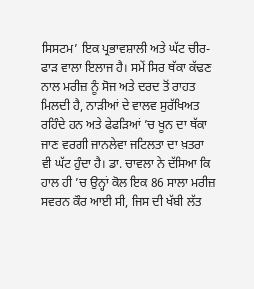ਸਿਸਟਮ’ ਇਕ ਪ੍ਰਭਾਵਸ਼ਾਲੀ ਅਤੇ ਘੱਟ ਚੀਰ-ਫਾੜ ਵਾਲਾ ਇਲਾਜ ਹੈ। ਸਮੇਂ ਸਿਰ ਥੱਕਾ ਕੱਢਣ ਨਾਲ ਮਰੀਜ਼ ਨੂੰ ਸੋਜ ਅਤੇ ਦਰਦ ਤੋਂ ਰਾਹਤ ਮਿਲਦੀ ਹੈ, ਨਾੜੀਆਂ ਦੇ ਵਾਲਵ ਸੁਰੱਖਿਅਤ ਰਹਿੰਦੇ ਹਨ ਅਤੇ ਫੇਫੜਿਆਂ ’ਚ ਖੂਨ ਦਾ ਥੱਕਾ ਜਾਣ ਵਰਗੀ ਜਾਨਲੇਵਾ ਜਟਿਲਤਾ ਦਾ ਖ਼ਤਰਾ ਵੀ ਘੱਟ ਹੁੰਦਾ ਹੈ। ਡਾ. ਚਾਵਲਾ ਨੇ ਦੱਸਿਆ ਕਿ ਹਾਲ ਹੀ ’ਚ ਉਨ੍ਹਾਂ ਕੋਲ ਇਕ 86 ਸਾਲਾ ਮਰੀਜ਼ ਸਵਰਨ ਕੌਰ ਆਈ ਸੀ, ਜਿਸ ਦੀ ਖੱਬੀ ਲੱਤ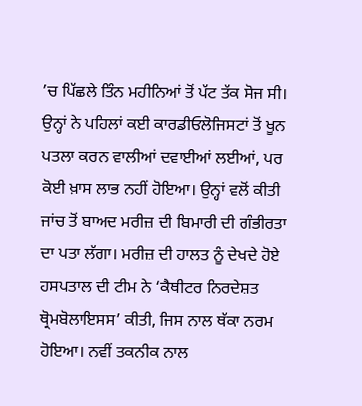’ਚ ਪਿੱਛਲੇ ਤਿੰਨ ਮਹੀਨਿਆਂ ਤੋਂ ਪੱਟ ਤੱਕ ਸੋਜ ਸੀ। ਉਨ੍ਹਾਂ ਨੇ ਪਹਿਲਾਂ ਕਈ ਕਾਰਡੀਓਲੋਜਿਸਟਾਂ ਤੋਂ ਖੂਨ ਪਤਲਾ ਕਰਨ ਵਾਲੀਆਂ ਦਵਾਈਆਂ ਲਈਆਂ, ਪਰ ਕੋਈ ਖ਼ਾਸ ਲਾਭ ਨਹੀਂ ਹੋਇਆ। ਉਨ੍ਹਾਂ ਵਲੋਂ ਕੀਤੀ ਜਾਂਚ ਤੋਂ ਬਾਅਦ ਮਰੀਜ਼ ਦੀ ਬਿਮਾਰੀ ਦੀ ਗੰਭੀਰਤਾ ਦਾ ਪਤਾ ਲੱਗਾ। ਮਰੀਜ਼ ਦੀ ਹਾਲਤ ਨੂੰ ਦੇਖਦੇ ਹੋਏ ਹਸਪਤਾਲ ਦੀ ਟੀਮ ਨੇ ‘ਕੈਥੀਟਰ ਨਿਰਦੇਸ਼ਤ ਥ੍ਰੋਮਬੋਲਾਇਸਸ’ ਕੀਤੀ, ਜਿਸ ਨਾਲ ਥੱਕਾ ਨਰਮ ਹੋਇਆ। ਨਵੀਂ ਤਕਨੀਕ ਨਾਲ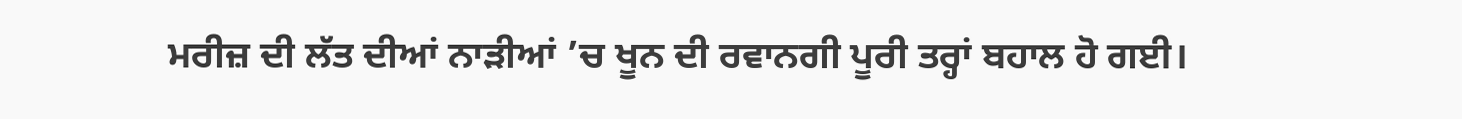ਮਰੀਜ਼ ਦੀ ਲੱਤ ਦੀਆਂ ਨਾੜੀਆਂ ’ਚ ਖੂਨ ਦੀ ਰਵਾਨਗੀ ਪੂਰੀ ਤਰ੍ਹਾਂ ਬਹਾਲ ਹੋ ਗਈ।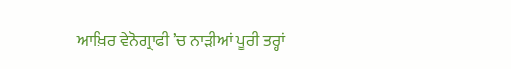ਆਖ਼ਿਰ ਵੇਨੋਗ੍ਰਾਫੀ ’ਚ ਨਾੜੀਆਂ ਪੂਰੀ ਤਰ੍ਹਾਂ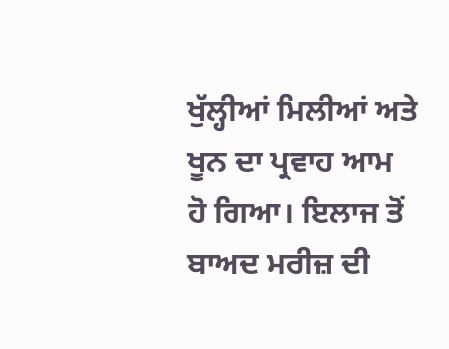ਖੁੱਲ੍ਹੀਆਂ ਮਿਲੀਆਂ ਅਤੇ ਖੂਨ ਦਾ ਪ੍ਰਵਾਹ ਆਮ ਹੋ ਗਿਆ। ਇਲਾਜ ਤੋਂ ਬਾਅਦ ਮਰੀਜ਼ ਦੀ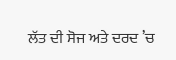ਲੱਤ ਦੀ ਸੋਜ ਅਤੇ ਦਰਦ ’ਚ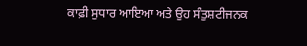ਕਾਫ਼ੀ ਸੁਧਾਰ ਆਇਆ ਅਤੇ ਉਹ ਸੰਤੁਸ਼ਟੀਜਨਕ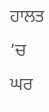ਹਾਲਤ ’ਚ ਘਰ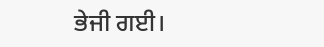ਭੇਜੀ ਗਈ।